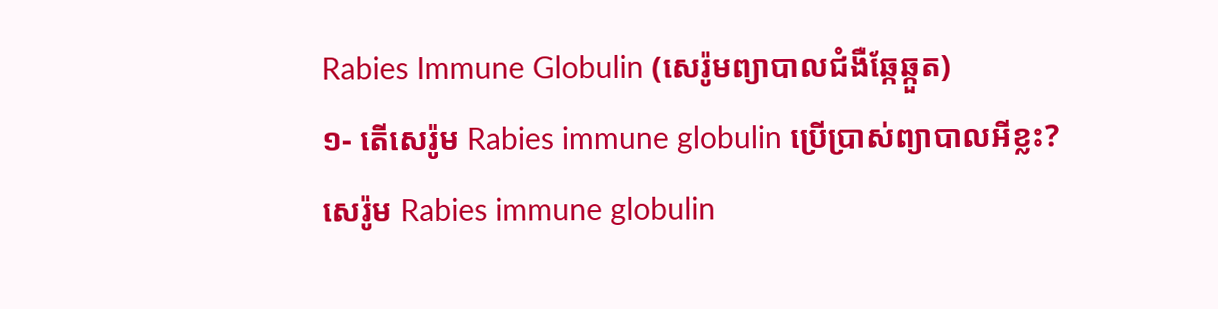Rabies Immune Globulin (សេរ៉ូមព្យាបាលជំងឺឆ្កែឆ្កួត)
១- តើសេរ៉ូម Rabies immune globulin ប្រើប្រាស់ព្យាបាលអីខ្លះ?
សេរ៉ូម Rabies immune globulin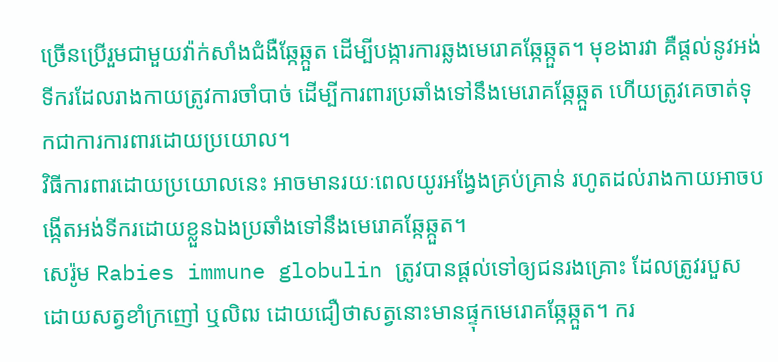ច្រើនប្រើរួមជាមួយវ៉ាក់សាំងជំងឺឆ្កែឆ្កួត ដើម្បីបង្ការការឆ្លងមេរោគឆ្កែឆ្កួត។ មុខងារវា គឺផ្ដល់នូវអង់ទីករដែលរាងកាយត្រូវការចាំបាច់ ដើម្បីការពារប្រឆាំងទៅនឹងមេរោគឆ្កែឆ្កួត ហើយត្រូវគេចាត់ទុកជាការការពារដោយប្រយោល។
វិធីការពារដោយប្រយោលនេះ អាចមានរយៈពេលយូរអង្វែងគ្រប់គ្រាន់ រហូតដល់រាងកាយអាចបង្កើតអង់ទីករដោយខ្លួនឯងប្រឆាំងទៅនឹងមេរោគឆ្កែឆ្កួត។
សេរ៉ូម Rabies immune globulin ត្រូវបានផ្ដល់ទៅឲ្យជនរងគ្រោះ ដែលត្រូវរបួសដោយសត្វខាំក្រញៅ ឬលិឍ ដោយជឿថាសត្វនោះមានផ្ទុកមេរោគឆ្កែឆ្កួត។ ករ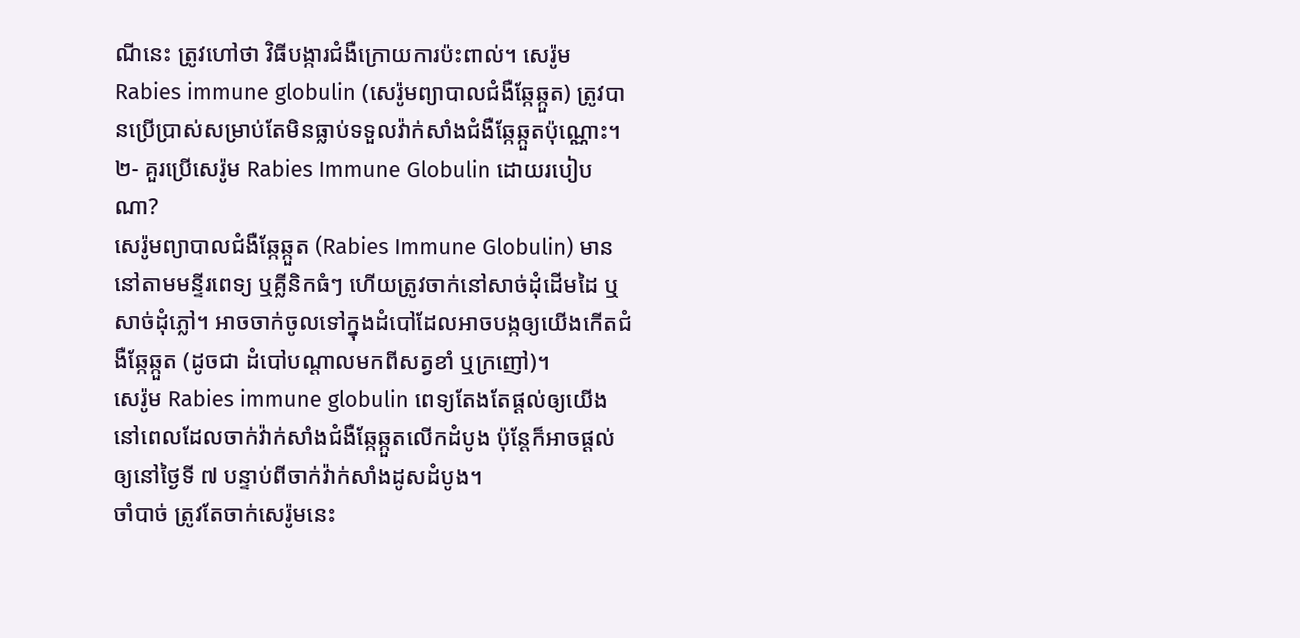ណីនេះ ត្រូវហៅថា វិធីបង្ការជំងឺក្រោយការប៉ះពាល់។ សេរ៉ូម Rabies immune globulin (សេរ៉ូមព្យាបាលជំងឺឆ្កែឆ្កួត) ត្រូវបានប្រើប្រាស់សម្រាប់តែមិនធ្លាប់ទទួលវ៉ាក់សាំងជំងឺឆ្កែឆ្កួតប៉ុណ្ណោះ។
២- គួរប្រើសេរ៉ូម Rabies Immune Globulin ដោយរបៀបណា?
សេរ៉ូមព្យាបាលជំងឺឆ្កែឆ្កួត (Rabies Immune Globulin) មាននៅតាមមន្ទីរពេទ្យ ឬគ្លីនិកធំៗ ហើយត្រូវចាក់នៅសាច់ដុំដើមដៃ ឬសាច់ដុំភ្លៅ។ អាចចាក់ចូលទៅក្នុងដំបៅដែលអាចបង្កឲ្យយើងកើតជំងឺឆ្កែឆ្កួត (ដូចជា ដំបៅបណ្តាលមកពីសត្វខាំ ឬក្រញៅ)។
សេរ៉ូម Rabies immune globulin ពេទ្យតែងតែផ្ដល់ឲ្យយើង នៅពេលដែលចាក់វ៉ាក់សាំងជំងឺឆ្កែឆ្កួតលើកដំបូង ប៉ុន្តែក៏អាចផ្ដល់ឲ្យនៅថ្ងៃទី ៧ បន្ទាប់ពីចាក់វ៉ាក់សាំងដូសដំបូង។
ចាំបាច់ ត្រូវតែចាក់សេរ៉ូមនេះ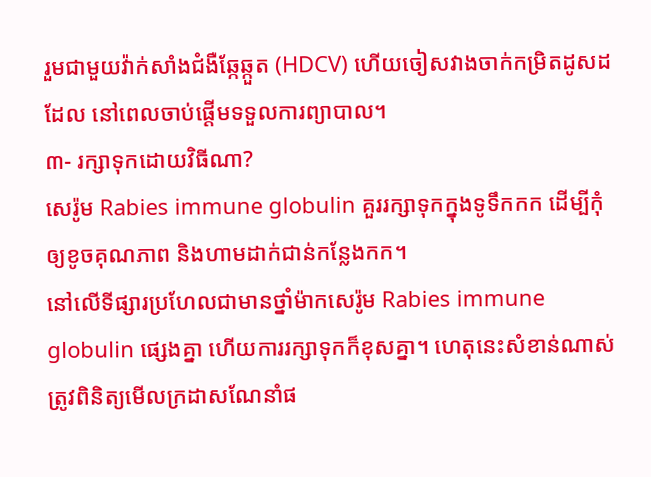រួមជាមួយវ៉ាក់សាំងជំងឺឆ្កែឆ្កួត (HDCV) ហើយចៀសវាងចាក់កម្រិតដូសដដែល នៅពេលចាប់ផ្ដើមទទួលការព្យាបាល។
៣- រក្សាទុកដោយវិធីណា?
សេរ៉ូម Rabies immune globulin គួររក្សាទុកក្នុងទូទឹកកក ដើម្បីកុំឲ្យខូចគុណភាព និងហាមដាក់ជាន់កន្លែងកក។
នៅលើទីផ្សារប្រហែលជាមានថ្នាំម៉ាកសេរ៉ូម Rabies immune globulin ផ្សេងគ្នា ហើយការរក្សាទុកក៏ខុសគ្នា។ ហេតុនេះសំខាន់ណាស់ ត្រូវពិនិត្យមើលក្រដាសណែនាំផ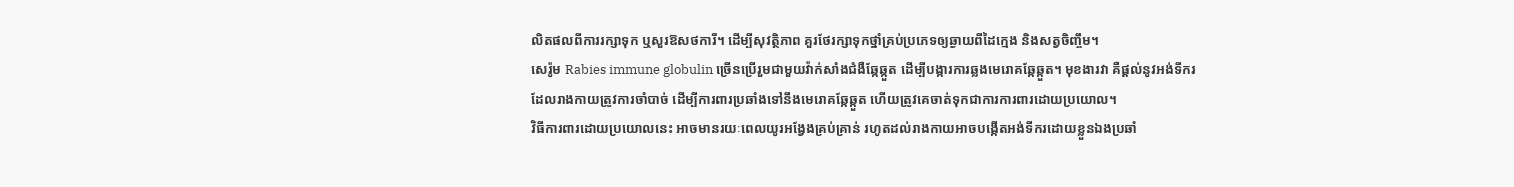លិតផលពីការរក្សាទុក ឬសួរឱសថការី។ ដើម្បីសុវត្ថិភាព គួរថែរក្សាទុកថ្នាំគ្រប់ប្រភេទឲ្យឆ្ងាយពីដៃក្មេង និងសត្វចិញ្ចឹម។
សេរ៉ូម Rabies immune globulin ច្រើនប្រើរួមជាមួយវ៉ាក់សាំងជំងឺឆ្កែឆ្កួត ដើម្បីបង្ការការឆ្លងមេរោគឆ្កែឆ្កួត។ មុខងារវា គឺផ្ដល់នូវអង់ទីករដែលរាងកាយត្រូវការចាំបាច់ ដើម្បីការពារប្រឆាំងទៅនឹងមេរោគឆ្កែឆ្កួត ហើយត្រូវគេចាត់ទុកជាការការពារដោយប្រយោល។
វិធីការពារដោយប្រយោលនេះ អាចមានរយៈពេលយូរអង្វែងគ្រប់គ្រាន់ រហូតដល់រាងកាយអាចបង្កើតអង់ទីករដោយខ្លួនឯងប្រឆាំ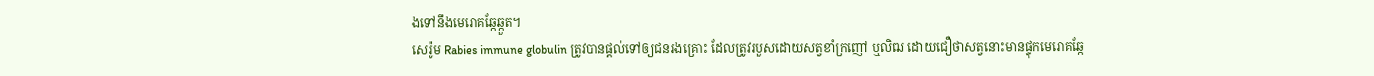ងទៅនឹងមេរោគឆ្កែឆ្កួត។
សេរ៉ូម Rabies immune globulin ត្រូវបានផ្ដល់ទៅឲ្យជនរងគ្រោះ ដែលត្រូវរបួសដោយសត្វខាំក្រញៅ ឬលិឍ ដោយជឿថាសត្វនោះមានផ្ទុកមេរោគឆ្កែ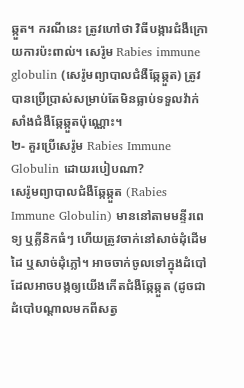ឆ្កួត។ ករណីនេះ ត្រូវហៅថា វិធីបង្ការជំងឺក្រោយការប៉ះពាល់។ សេរ៉ូម Rabies immune globulin (សេរ៉ូមព្យាបាលជំងឺឆ្កែឆ្កួត) ត្រូវបានប្រើប្រាស់សម្រាប់តែមិនធ្លាប់ទទួលវ៉ាក់សាំងជំងឺឆ្កែឆ្កួតប៉ុណ្ណោះ។
២- គួរប្រើសេរ៉ូម Rabies Immune Globulin ដោយរបៀបណា?
សេរ៉ូមព្យាបាលជំងឺឆ្កែឆ្កួត (Rabies Immune Globulin) មាននៅតាមមន្ទីរពេទ្យ ឬគ្លីនិកធំៗ ហើយត្រូវចាក់នៅសាច់ដុំដើមដៃ ឬសាច់ដុំភ្លៅ។ អាចចាក់ចូលទៅក្នុងដំបៅដែលអាចបង្កឲ្យយើងកើតជំងឺឆ្កែឆ្កួត (ដូចជា ដំបៅបណ្តាលមកពីសត្វ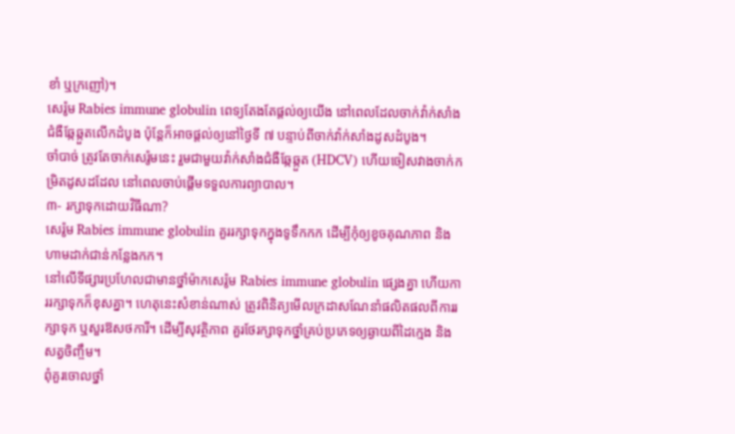ខាំ ឬក្រញៅ)។
សេរ៉ូម Rabies immune globulin ពេទ្យតែងតែផ្ដល់ឲ្យយើង នៅពេលដែលចាក់វ៉ាក់សាំងជំងឺឆ្កែឆ្កួតលើកដំបូង ប៉ុន្តែក៏អាចផ្ដល់ឲ្យនៅថ្ងៃទី ៧ បន្ទាប់ពីចាក់វ៉ាក់សាំងដូសដំបូង។
ចាំបាច់ ត្រូវតែចាក់សេរ៉ូមនេះ រួមជាមួយវ៉ាក់សាំងជំងឺឆ្កែឆ្កួត (HDCV) ហើយចៀសវាងចាក់កម្រិតដូសដដែល នៅពេលចាប់ផ្ដើមទទួលការព្យាបាល។
៣- រក្សាទុកដោយវិធីណា?
សេរ៉ូម Rabies immune globulin គួររក្សាទុកក្នុងទូទឹកកក ដើម្បីកុំឲ្យខូចគុណភាព និងហាមដាក់ជាន់កន្លែងកក។
នៅលើទីផ្សារប្រហែលជាមានថ្នាំម៉ាកសេរ៉ូម Rabies immune globulin ផ្សេងគ្នា ហើយការរក្សាទុកក៏ខុសគ្នា។ ហេតុនេះសំខាន់ណាស់ ត្រូវពិនិត្យមើលក្រដាសណែនាំផលិតផលពីការរក្សាទុក ឬសួរឱសថការី។ ដើម្បីសុវត្ថិភាព គួរថែរក្សាទុកថ្នាំគ្រប់ប្រភេទឲ្យឆ្ងាយពីដៃក្មេង និងសត្វចិញ្ចឹម។
ពុំគួរចោលថ្នាំ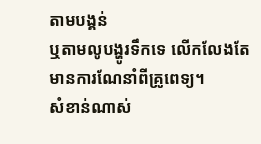តាមបង្គន់
ឬតាមលូបង្ហូរទឹកទេ លើកលែងតែមានការណែនាំពីគ្រូពេទ្យ។
សំខាន់ណាស់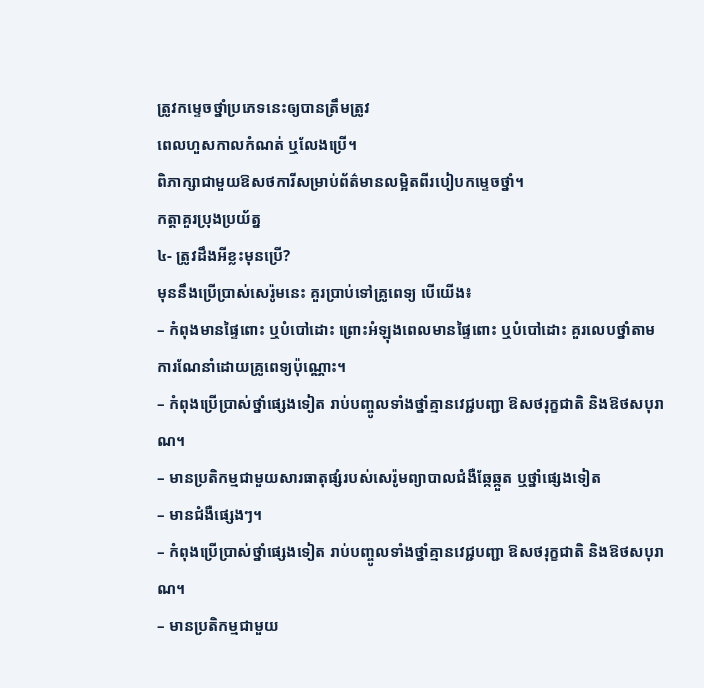ត្រូវកម្ទេចថ្នាំប្រភេទនេះឲ្យបានត្រឹមត្រូវ
ពេលហួសកាលកំណត់ ឬលែងប្រើ។
ពិភាក្សាជាមួយឱសថការីសម្រាប់ព័ត៌មានលម្អិតពីរបៀបកម្ទេចថ្នាំ។
កត្តាគួរប្រុងប្រយ័ត្ន
៤- ត្រូវដឹងអីខ្លះមុនប្រើ?
មុននឹងប្រើប្រាស់សេរ៉ូមនេះ គួរប្រាប់ទៅគ្រូពេទ្យ បើយើង៖
– កំពុងមានផ្ទៃពោះ ឬបំបៅដោះ ព្រោះអំឡុងពេលមានផ្ទៃពោះ ឬបំបៅដោះ គួរលេបថ្នាំតាមការណែនាំដោយគ្រូពេទ្យប៉ុណ្ណោះ។
– កំពុងប្រើប្រាស់ថ្នាំផ្សេងទៀត រាប់បញ្ចូលទាំងថ្នាំគ្មានវេជ្ជបញ្ជា ឱសថរុក្ខជាតិ និងឱថសបុរាណ។
– មានប្រតិកម្មជាមួយសារធាតុផ្សំរបស់សេរ៉ូមព្យាបាលជំងឺឆ្កែឆ្កួត ឬថ្នាំផ្សេងទៀត
– មានជំងឺផ្សេងៗ។
– កំពុងប្រើប្រាស់ថ្នាំផ្សេងទៀត រាប់បញ្ចូលទាំងថ្នាំគ្មានវេជ្ជបញ្ជា ឱសថរុក្ខជាតិ និងឱថសបុរាណ។
– មានប្រតិកម្មជាមួយ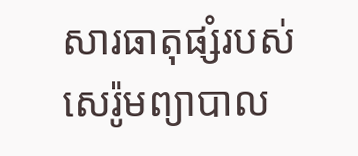សារធាតុផ្សំរបស់សេរ៉ូមព្យាបាល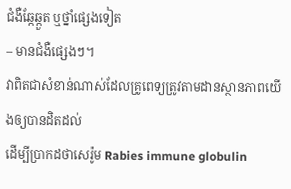ជំងឺឆ្កែឆ្កួត ឬថ្នាំផ្សេងទៀត
– មានជំងឺផ្សេងៗ។
វាពិតជាសំខាន់ណាស់ដែលគ្រូពេទ្យត្រូវតាមដានស្ថានភាពយើងឲ្យបានដិតដល់
ដើម្បីប្រាកដថាសេរ៉ូម Rabies immune globulin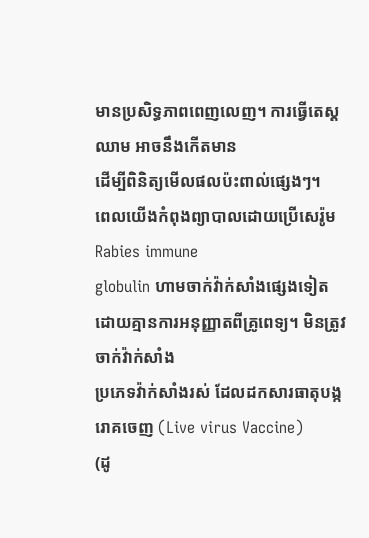មានប្រសិទ្ធភាពពេញលេញ។ ការធ្វើតេស្តឈាម អាចនឹងកើតមាន
ដើម្បីពិនិត្យមើលផលប៉ះពាល់ផ្សេងៗ។
ពេលយើងកំពុងព្យាបាលដោយប្រើសេរ៉ូម Rabies immune
globulin ហាមចាក់វ៉ាក់សាំងផ្សេងទៀត
ដោយគ្មានការអនុញ្ញាតពីគ្រូពេទ្យ។ មិនត្រូវចាក់វ៉ាក់សាំង
ប្រភេទវ៉ាក់សាំងរស់ ដែលដកសារធាតុបង្ករោគចេញ (Live virus Vaccine)
(ដូ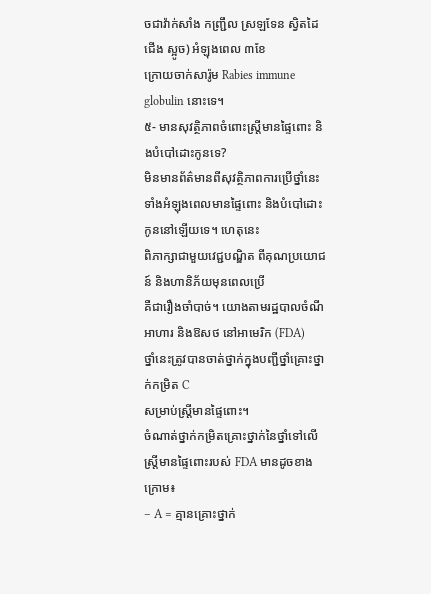ចជាវ៉ាក់សាំង កញ្ជ្រឹល ស្រឡទែន ស្វិតដៃជើង ស្អូច) អំឡុងពេល ៣ខែ
ក្រោយចាក់សារ៉ូម Rabies immune globulin នោះទេ។
៥- មានសុវត្ថិភាពចំពោះស្រ្តីមានផ្ទៃពោះ និងបំបៅដោះកូនទេ?
មិនមានព័ត៌មានពីសុវត្ថិភាពការប្រើថ្នាំនេះ
ទាំងអំឡុងពេលមានផ្ទៃពោះ និងបំបៅដោះកូននៅឡើយទេ។ ហេតុនេះ
ពិភាក្សាជាមួយវេជ្ជបណ្ឌិត ពីគុណប្រយោជន៍ និងហានិភ័យមុនពេលប្រើ
គឺជារឿងចាំបាច់។ យោងតាមរដ្ឋបាលចំណីអាហារ និងឱសថ នៅអាមេរិក (FDA)
ថ្នាំនេះត្រូវបានចាត់ថ្នាក់ក្នុងបញ្ជីថ្នាំគ្រោះថ្នាក់កម្រិត C
សម្រាប់ស្ត្រីមានផ្ទៃពោះ។
ចំណាត់ថ្នាក់កម្រិតគ្រោះថ្នាក់នៃថ្នាំទៅលើស្ត្រីមានផ្ទៃពោះរបស់ FDA មានដូចខាងក្រោម៖
– A = គ្មានគ្រោះថ្នាក់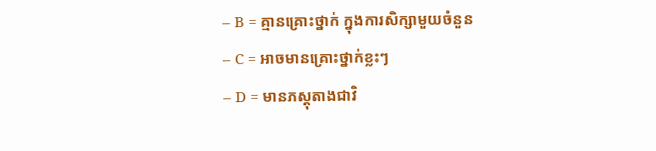– B = គ្មានគ្រោះថ្នាក់ ក្នុងការសិក្សាមួយចំនួន
– C = អាចមានគ្រោះថ្នាក់ខ្លះៗ
– D = មានភស្តុតាងជាវិ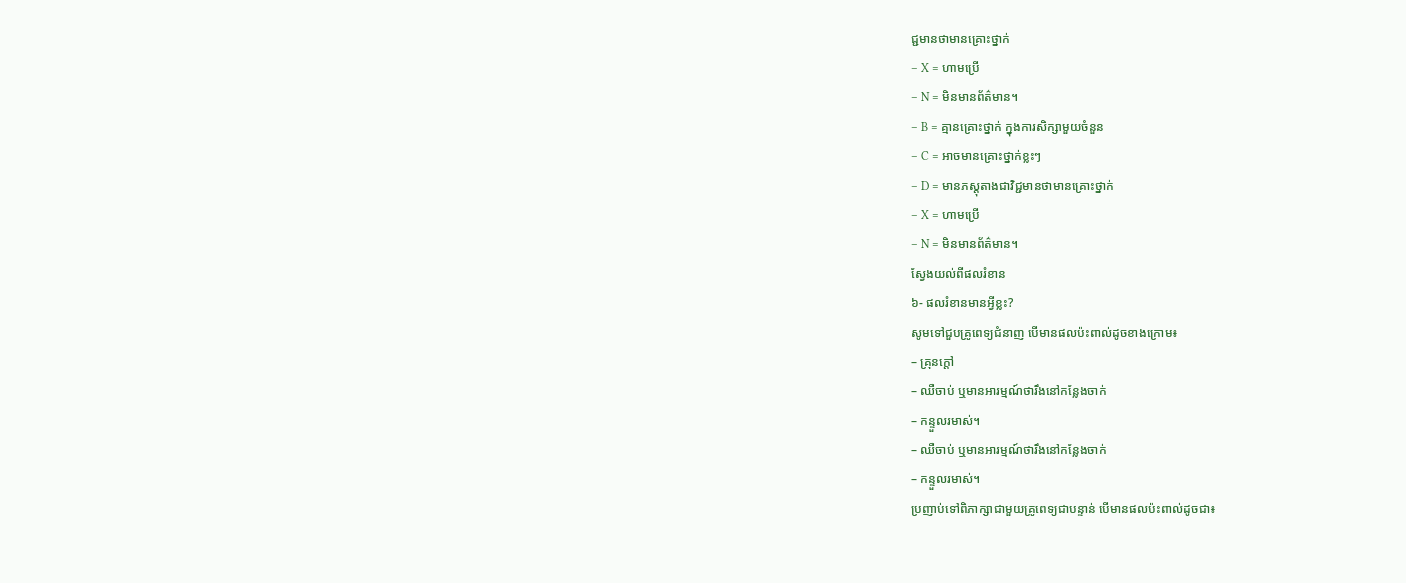ជ្ជមានថាមានគ្រោះថ្នាក់
– X = ហាមប្រើ
– N = មិនមានព័ត៌មាន។
– B = គ្មានគ្រោះថ្នាក់ ក្នុងការសិក្សាមួយចំនួន
– C = អាចមានគ្រោះថ្នាក់ខ្លះៗ
– D = មានភស្តុតាងជាវិជ្ជមានថាមានគ្រោះថ្នាក់
– X = ហាមប្រើ
– N = មិនមានព័ត៌មាន។
ស្វែងយល់ពីផលរំខាន
៦- ផលរំខានមានអ្វីខ្លះ?
សូមទៅជួបគ្រូពេទ្យជំនាញ បើមានផលប៉ះពាល់ដូចខាងក្រោម៖
– គ្រុនក្ដៅ
– ឈឺចាប់ ឬមានអារម្មណ៍ថារឹងនៅកន្លែងចាក់
– កន្ទួលរមាស់។
– ឈឺចាប់ ឬមានអារម្មណ៍ថារឹងនៅកន្លែងចាក់
– កន្ទួលរមាស់។
ប្រញាប់ទៅពិភាក្សាជាមួយគ្រូពេទ្យជាបន្ទាន់ បើមានផលប៉ះពាល់ដូចជា៖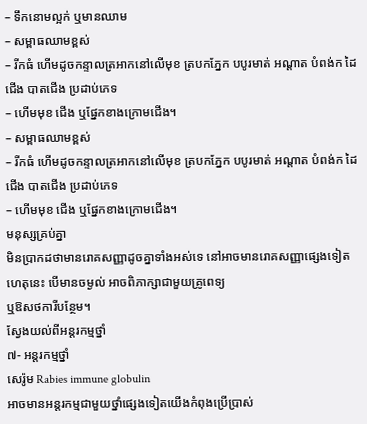– ទឹកនោមល្អក់ ឬមានឈាម
– សម្ពាធឈាមខ្ពស់
– រីកធំ ហើមដូចកន្ទាលត្រអាកនៅលើមុខ ត្របកភ្នែក បបូរមាត់ អណ្ដាត បំពង់ក ដៃ ជើង បាតជើង ប្រដាប់ភេទ
– ហើមមុខ ជើង ឬផ្នែកខាងក្រោមជើង។
– សម្ពាធឈាមខ្ពស់
– រីកធំ ហើមដូចកន្ទាលត្រអាកនៅលើមុខ ត្របកភ្នែក បបូរមាត់ អណ្ដាត បំពង់ក ដៃ ជើង បាតជើង ប្រដាប់ភេទ
– ហើមមុខ ជើង ឬផ្នែកខាងក្រោមជើង។
មនុស្សគ្រប់គ្នា
មិនប្រាកដថាមានរោគសញ្ញាដូចគ្នាទាំងអស់ទេ នៅអាចមានរោគសញ្ញាផ្សេងទៀត
ហេតុនេះ បើមានចម្ងល់ អាចពិភាក្សាជាមួយគ្រូពេទ្យ
ឬឱសថការីបន្ថែម។
ស្វែងយល់ពីអន្តរកម្មថ្នាំ
៧- អន្តរកម្មថ្នាំ
សេរ៉ូម Rabies immune globulin
អាចមានអន្តរកម្មជាមួយថ្នាំផ្សេងទៀតយើងកំពុងប្រើប្រាស់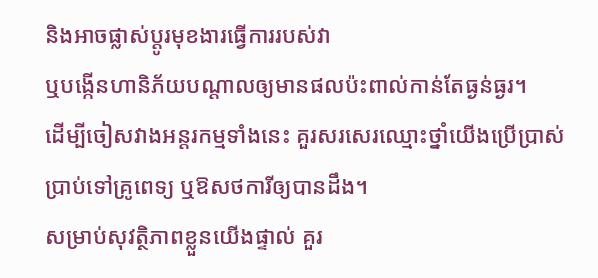និងអាចផ្លាស់ប្ដូរមុខងារធ្វើការរបស់វា
ឬបង្កើនហានិភ័យបណ្ដាលឲ្យមានផលប៉ះពាល់កាន់តែធ្ងន់ធ្ងរ។
ដើម្បីចៀសវាងអន្តរកម្មទាំងនេះ គួរសរសេរឈ្មោះថ្នាំយើងប្រើប្រាស់
ប្រាប់ទៅគ្រូពេទ្យ ឬឱសថការីឲ្យបានដឹង។
សម្រាប់សុវត្ថិភាពខ្លួនយើងផ្ទាល់ គួរ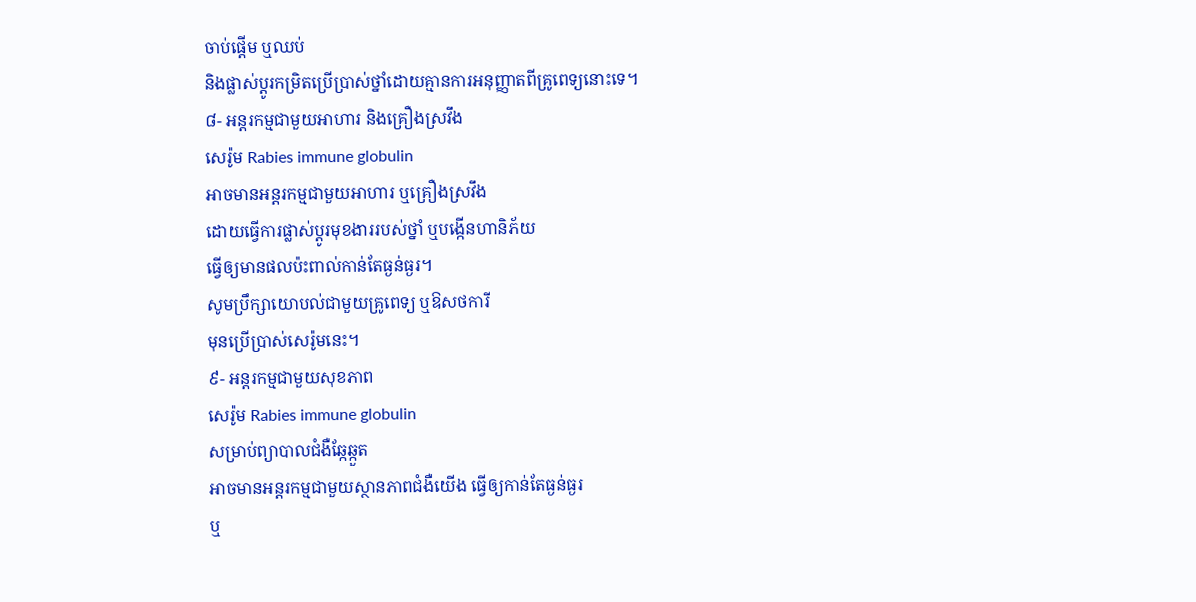ចាប់ផ្ដើម ឬឈប់
និងផ្លាស់ប្ដូរកម្រិតប្រើប្រាស់ថ្នាំដោយគ្មានការអនុញ្ញាតពីគ្រូពេទ្យនោះទេ។
៨- អន្តរកម្មជាមួយអាហារ និងគ្រឿងស្រវឹង
សេរ៉ូម Rabies immune globulin
អាចមានអន្តរកម្មជាមួយអាហារ ឬគ្រឿងស្រវឹង
ដោយធ្វើការផ្លាស់ប្ដូរមុខងាររបស់ថ្នាំ ឬបង្កើនហានិភ័យ
ធ្វើឲ្យមានផលប៉ះពាល់កាន់តែធ្ងន់ធ្ងរ។
សូមប្រឹក្សាយោបល់ជាមួយគ្រូពេទ្យ ឬឱសថការី
មុនប្រើប្រាស់សេរ៉ូមនេះ។
៩- អន្តរកម្មជាមួយសុខភាព
សេរ៉ូម Rabies immune globulin
សម្រាប់ព្យាបាលជំងឺឆ្កែឆ្កួត
អាចមានអន្តរកម្មជាមួយស្ថានភាពជំងឺយើង ធ្វើឲ្យកាន់តែធ្ងន់ធ្ងរ
ឬ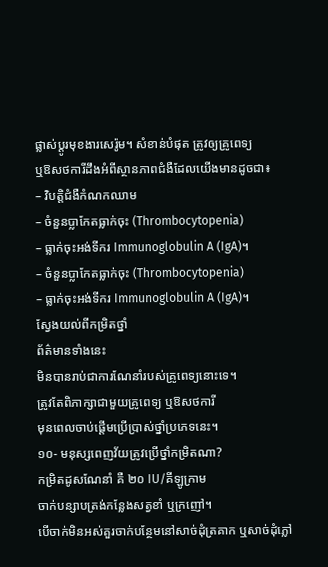ផ្លាស់ប្ដូរមុខងារសេរ៉ូម។ សំខាន់បំផុត ត្រូវឲ្យគ្រូពេទ្យ
ឬឱសថការីដឹងអំពីស្ថានភាពជំងឺដែលយើងមានដូចជា៖
– វិបត្តិជំងឺកំណកឈាម
– ចំនួនប្លាកែតធ្លាក់ចុះ (Thrombocytopenia)
– ធ្លាក់ចុះអង់ទីករ Immunoglobulin A (IgA)។
– ចំនួនប្លាកែតធ្លាក់ចុះ (Thrombocytopenia)
– ធ្លាក់ចុះអង់ទីករ Immunoglobulin A (IgA)។
ស្វែងយល់ពីកម្រិតថ្នាំ
ព័ត៌មានទាំងនេះ
មិនបានរាប់ជាការណែនាំរបស់គ្រូពេទ្យនោះទេ។
ត្រូវតែពិភាក្សាជាមួយគ្រូពេទ្យ ឬឱសថការី
មុនពេលចាប់ផ្តើមប្រើប្រាស់ថ្នាំប្រភេទនេះ។
១០- មនុស្សពេញវ័យត្រូវប្រើថ្នាំកម្រិតណា?
កម្រិតដូសណែនាំ គឺ ២០ IU/គីឡូក្រាម
ចាក់បន្សាបត្រង់កន្លែងសត្វខាំ ឬក្រញៅ។
បើចាក់មិនអស់គួរចាក់បន្ថែមនៅសាច់ដុំត្រគាក ឬសាច់ដុំភ្លៅ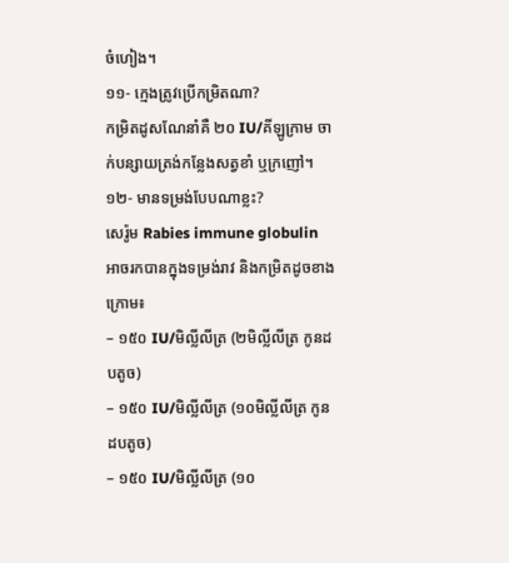ចំហៀង។
១១- ក្មេងត្រូវប្រើកម្រិតណា?
កម្រិតដូសណែនាំគឺ ២០ IU/គីឡូក្រាម ចាក់បន្សាយត្រង់កន្លែងសត្វខាំ ឬក្រញៅ។
១២- មានទម្រង់បែបណាខ្លះ?
សេរ៉ូម Rabies immune globulin អាចរកបានក្នុងទម្រង់រាវ និងកម្រិតដូចខាងក្រោម៖
– ១៥០ IU/មិល្លីលីត្រ (២មិល្លីលីត្រ កូនដបតូច)
– ១៥០ IU/មិល្លីលីត្រ (១០មិល្លីលីត្រ កូនដបតូច)
– ១៥០ IU/មិល្លីលីត្រ (១០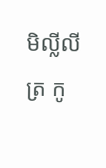មិល្លីលីត្រ កូ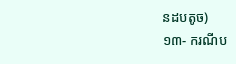នដបតូច)
១៣- ករណីប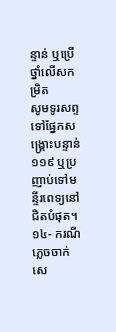ន្ទាន់ ឬប្រើថ្នាំលើសកម្រិត
សូមទូរសព្ទទៅផ្នែកសង្គ្រោះបន្ទាន់ ១១៩ ឬប្រញាប់ទៅមន្ទីរពេទ្យនៅជិតបំផុត។
១៤- ករណីភ្លេចចាក់សេ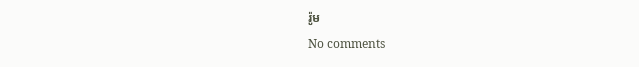រ៉ូម
No comments